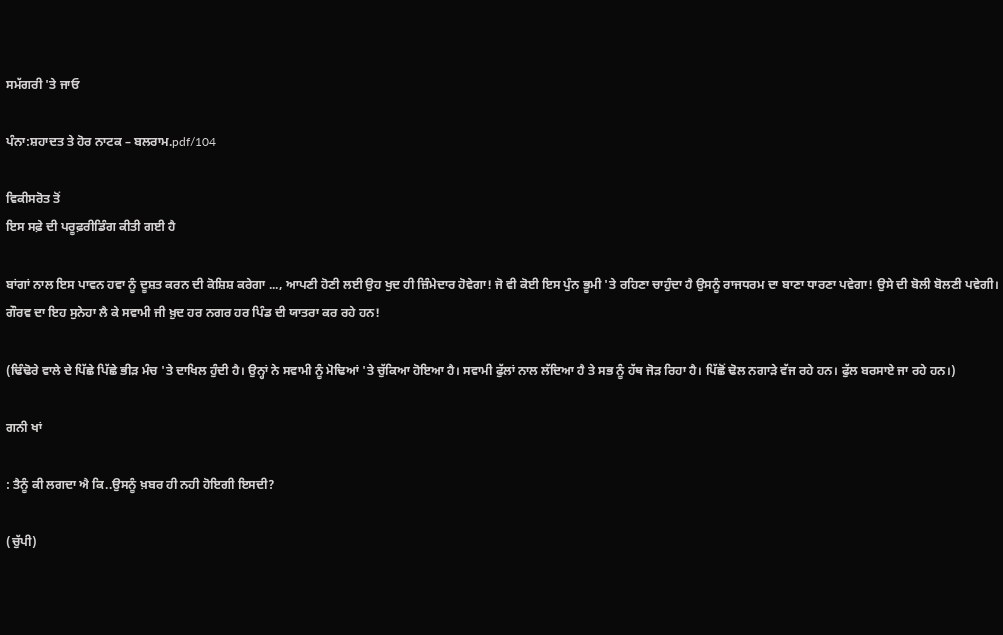ਸਮੱਗਰੀ 'ਤੇ ਜਾਓ

ਪੰਨਾ:ਸ਼ਹਾਦਤ ਤੇ ਹੋਰ ਨਾਟਕ – ਬਲਰਾਮ.pdf/104

ਵਿਕੀਸਰੋਤ ਤੋਂ
ਇਸ ਸਫ਼ੇ ਦੀ ਪਰੂਫ਼ਰੀਡਿੰਗ ਕੀਤੀ ਗਈ ਹੈ

ਬਾਂਗਾਂ ਨਾਲ ਇਸ ਪਾਵਨ ਹਵਾ ਨੂੰ ਦੂਸ਼ਤ ਕਰਨ ਦੀ ਕੋਸ਼ਿਸ਼ ਕਰੇਗਾ ..., ਆਪਣੀ ਹੋਣੀ ਲਈ ਉਹ ਖੁਦ ਹੀ ਜ਼ਿੰਮੇਦਾਰ ਹੋਵੇਗਾ! ਜੋ ਵੀ ਕੋਈ ਇਸ ਪੁੰਨ ਭੂਮੀ 'ਤੇ ਰਹਿਣਾ ਚਾਹੁੰਦਾ ਹੈ ਉਸਨੂੰ ਰਾਜਧਰਮ ਦਾ ਬਾਣਾ ਧਾਰਣਾ ਪਵੇਗਾ! ਉਸੇ ਦੀ ਬੋਲੀ ਬੋਲਣੀ ਪਵੇਗੀ। ਗੌਰਵ ਦਾ ਇਹ ਸੁਨੇਹਾ ਲੈ ਕੇ ਸਵਾਮੀ ਜੀ ਖ਼ੁਦ ਹਰ ਨਗਰ ਹਰ ਪਿੰਡ ਦੀ ਯਾਤਰਾ ਕਰ ਰਹੇ ਹਨ!

(ਢਿੰਢੋਰੇ ਵਾਲੇ ਦੇ ਪਿੱਛੇ ਪਿੱਛੇ ਭੀੜ ਮੰਚ 'ਤੇ ਦਾਖਿਲ ਹੁੰਦੀ ਹੈ। ਉਨ੍ਹਾਂ ਨੇ ਸਵਾਮੀ ਨੂੰ ਮੋਢਿਆਂ 'ਤੇ ਚੁੱਕਿਆ ਹੋਇਆ ਹੈ। ਸਵਾਮੀ ਫੁੱਲਾਂ ਨਾਲ ਲੱਦਿਆ ਹੈ ਤੇ ਸਭ ਨੂੰ ਹੱਥ ਜੋੜ ਰਿਹਾ ਹੈ। ਪਿੱਛੋਂ ਢੋਲ ਨਗਾੜੇ ਵੱਜ ਰਹੇ ਹਨ। ਫੁੱਲ ਬਰਸਾਏ ਜਾ ਰਹੇ ਹਨ।)

ਗਨੀ ਖਾਂ

: ਤੈਨੂੰ ਕੀ ਲਗਦਾ ਐ ਕਿ..ਉਸਨੂੰ ਖ਼ਬਰ ਹੀ ਨਹੀ ਹੋਇਗੀ ਇਸਦੀ?

(ਚੁੱਪੀ)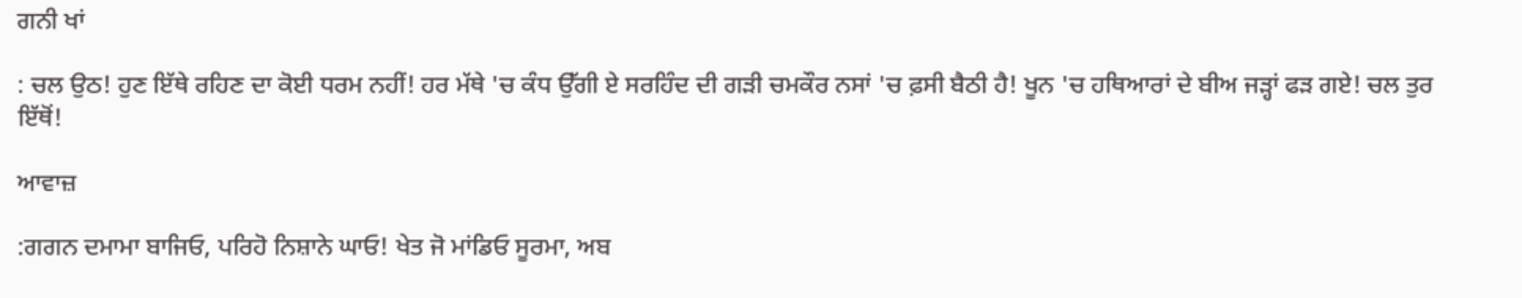ਗਨੀ ਖਾਂ

: ਚਲ ਉਠ! ਹੁਣ ਇੱਥੇ ਰਹਿਣ ਦਾ ਕੋਈ ਧਰਮ ਨਹੀਂ! ਹਰ ਮੱਥੇ 'ਚ ਕੰਧ ਉੱਗੀ ਏ ਸਰਹਿੰਦ ਦੀ ਗੜੀ ਚਮਕੌਰ ਨਸਾਂ 'ਚ ਫ਼ਸੀ ਬੈਠੀ ਹੈ! ਖੂਨ 'ਚ ਹਥਿਆਰਾਂ ਦੇ ਬੀਅ ਜੜ੍ਹਾਂ ਫੜ ਗਏ! ਚਲ ਤੁਰ ਇੱਥੋਂ!

ਆਵਾਜ਼

:ਗਗਨ ਦਮਾਮਾ ਬਾਜਿਓ, ਪਰਿਹੋ ਨਿਸ਼ਾਨੇ ਘਾਓ! ਖੇਤ ਜੋ ਮਾਂਡਿਓ ਸੂਰਮਾ, ਅਬ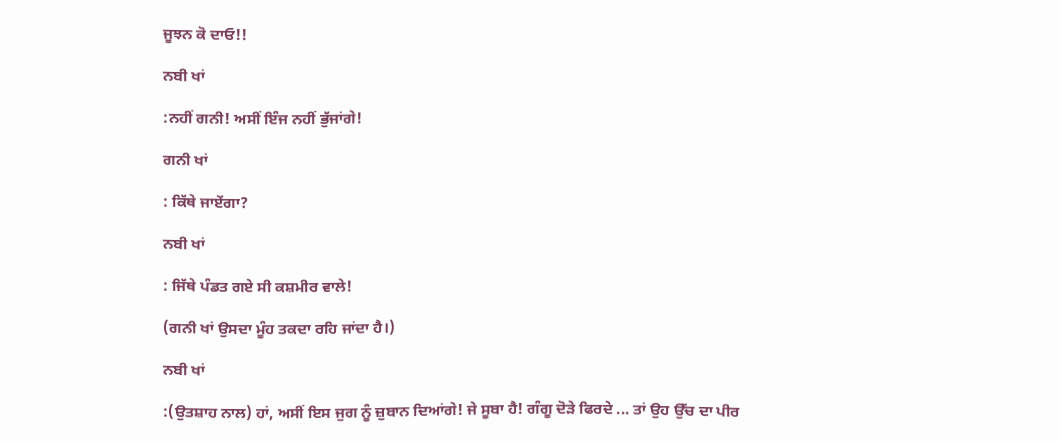ਜੂਝਨ ਕੋ ਦਾਓ!!

ਨਬੀ ਖਾਂ

:ਨਹੀਂ ਗਨੀ! ਅਸੀਂ ਇੰਜ ਨਹੀਂ ਭੁੱਜਾਂਗੇ!

ਗਨੀ ਖਾਂ

: ਕਿੱਥੇ ਜਾਏਂਗਾ?

ਨਬੀ ਖਾਂ

: ਜਿੱਥੇ ਪੰਡਤ ਗਏ ਸੀ ਕਸ਼ਮੀਰ ਵਾਲੇ!

(ਗਨੀ ਖਾਂ ਉਸਦਾ ਮੂੰਹ ਤਕਦਾ ਰਹਿ ਜਾਂਦਾ ਹੈ।)

ਨਬੀ ਖਾਂ

:(ਉਤਸ਼ਾਹ ਨਾਲ) ਹਾਂ, ਅਸੀਂ ਇਸ ਜੁਗ ਨੂੰ ਜ਼ੁਬਾਨ ਦਿਆਂਗੇ! ਜੇ ਸੂਬਾ ਹੈ! ਗੰਗੂ ਦੋੜੇ ਫਿਰਦੇ ... ਤਾਂ ਉਹ ਉੱਚ ਦਾ ਪੀਰ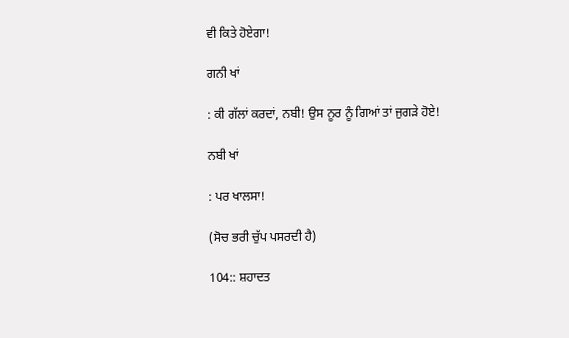ਵੀ ਕਿਤੇ ਹੋਏਗਾ!

ਗਨੀ ਖਾਂ

: ਕੀ ਗੱਲਾਂ ਕਰਦਾਂ, ਨਬੀ! ਉਸ ਨੂਰ ਨੂੰ ਗਿਆਂ ਤਾਂ ਜੁਗੜੇ ਹੋਏ!

ਨਬੀ ਖਾਂ

: ਪਰ ਖਾਲਸਾ!

(ਸੋਚ ਭਰੀ ਚੁੱਪ ਪਸਰਦੀ ਹੈ)

104:: ਸ਼ਹਾਦਤ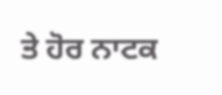ਤੇ ਹੋਰ ਨਾਟਕ